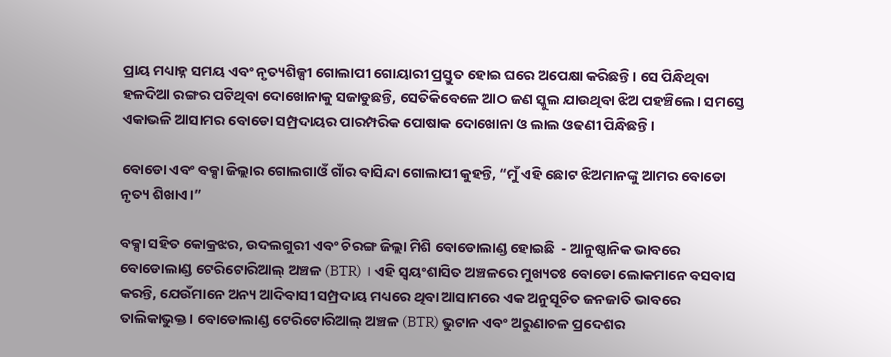ପ୍ରାୟ ମଧ୍ୟାହ୍ନ ସମୟ ଏବଂ ନୃତ୍ୟଶିଳ୍ପୀ ଗୋଲାପୀ ଗୋୟାରୀ ପ୍ରସ୍ତୁତ ହୋଇ ଘରେ ଅପେକ୍ଷା କରିଛନ୍ତି। ସେ ପିନ୍ଧିଥିବା ହଳଦିଆ ରଙ୍ଗର ପଟିଥିବା ଦୋଖୋନାକୁ ସଜାଡୁଛନ୍ତି, ସେତିକିବେଳେ ଆଠ ଜଣ ସ୍କୁଲ ଯାଉଥିବା ଝିଅ ପହଞ୍ଚିଲେ। ସମସ୍ତେ ଏକାଭଳି ଆସାମର ବୋଡୋ ସମ୍ପ୍ରଦାୟର ପାରମ୍ପରିକ ପୋଷାକ ଦୋଖୋନା ଓ ଲାଲ ଓଢଣୀ ପିନ୍ଧିଛନ୍ତି।

ବୋଡୋ ଏବଂ ବକ୍ସା ଜିଲ୍ଲାର ଗୋଲଗାଓଁ ଗାଁର ବାସିନ୍ଦା ଗୋଲାପୀ କୁହନ୍ତି, “ମୁଁ ଏହି ଛୋଟ ଝିଅମାନଙ୍କୁ ଆମର ବୋଡୋ ନୃତ୍ୟ ଶିଖାଏ।”

ବକ୍ସା ସହିତ କୋକ୍ରଝର, ଉଦଲଗୁରୀ ଏବଂ ଚିରଙ୍ଗ ଜିଲ୍ଲା ମିଶି ବୋଡୋଲାଣ୍ଡ ହୋଇଛି  - ଆନୁଷ୍ଠାନିକ ଭାବରେ ବୋଡୋଲାଣ୍ଡ ଟେରିଟୋରିଆଲ୍ ଅଞ୍ଚଳ (BTR) । ଏହି ସ୍ଵୟଂଶାସିତ ଅଞ୍ଚଳରେ ମୁଖ୍ୟତଃ ବୋଡୋ ଲୋକମାନେ ବସବାସ କରନ୍ତି, ଯେଉଁମାନେ ଅନ୍ୟ ଆଦିବାସୀ ସମ୍ପ୍ରଦାୟ ମଧ୍ୟରେ ଥିବା ଆସାମରେ ଏକ ଅନୁସୂଚିତ ଜନଜାତି ଭାବରେ ତାଲିକାଭୁକ୍ତ। ବୋଡୋଲାଣ୍ଡ ଟେରିଟୋରିଆଲ୍ ଅଞ୍ଚଳ (BTR) ଭୁଟାନ ଏବଂ ଅରୁଣାଚଳ ପ୍ରଦେଶର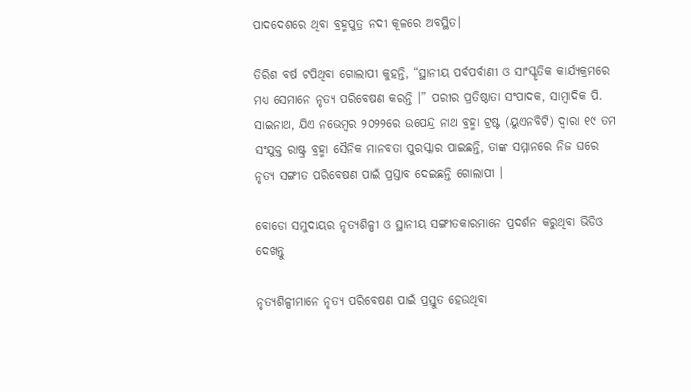ପାଦଦେଶରେ ଥିବା ବ୍ରହ୍ମପୁତ୍ର ନଦୀ କୂଳରେ ଅବସ୍ଥିତ।

ତିରିଶ ବର୍ଷ ଟପିଥିବା ଗୋଲାପୀ କୁହନ୍ତି, “ସ୍ଥାନୀୟ ପର୍ବପର୍ବାଣୀ ଓ ସାଂସ୍କୃତିକ କାର୍ଯ୍ୟକ୍ରମରେ ମଧ୍ୟ ସେମାନେ ନୃତ୍ୟ ପରିବେଷଣ କରନ୍ତି ।” ପରୀର ପ୍ରତିଷ୍ଠାତା ସଂପାଦକ, ସାମ୍ବାଦିକ ପି. ସାଇନାଥ, ଯିଏ ନଭେମ୍ବର ୨୦୨୨ରେ ଉପେନ୍ଦ୍ର ନାଥ ବ୍ରହ୍ମା ଟ୍ରଷ୍ଟ (ୟୁଏନବିଟି) ଦ୍ୱାରା ୧୯ ତମ ସଂଯୁକ୍ତ ରାଷ୍ଟ୍ର ବ୍ରହ୍ମା ସୈନିକ ମାନବତା ପୁରସ୍କାର ପାଇଛନ୍ତି, ତାଙ୍କ ସମ୍ମାନରେ ନିଜ ଘରେ ନୃତ୍ୟ ସଙ୍ଗୀତ ପରିବେଷଣ ପାଇଁ ପ୍ରସ୍ତାବ ଦେଇଛନ୍ତି ଗୋଲାପୀ ।

ବୋଡୋ ସମୁଦାୟର ନୃତ୍ୟଶିଳ୍ପୀ ଓ ସ୍ଥାନୀୟ ସଙ୍ଗୀତକାରମାନେ ପ୍ରଦର୍ଶନ କରୁଥିବା ଭିଡିଓ ଦେଖନ୍ତୁ

ନୃତ୍ୟଶିଳ୍ପୀମାନେ ନୃତ୍ୟ ପରିବେଷଣ ପାଇଁ ପ୍ରସ୍ତୁତ ହେଉଥିବା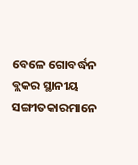ବେଳେ ଗୋବର୍ଦ୍ଧନ ବ୍ଲକର ସ୍ଥାନୀୟ ସଙ୍ଗୀତକାରମାନେ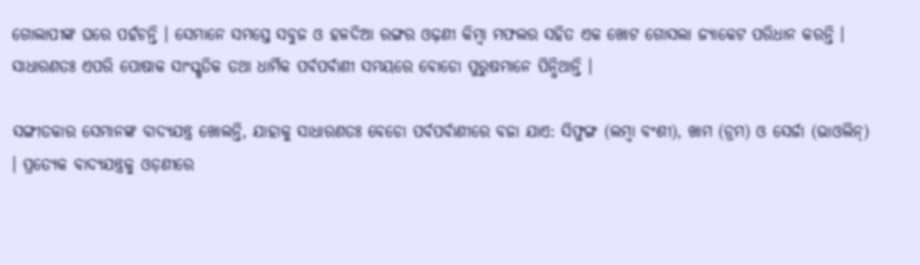ଗୋଲାପୀଙ୍କ ଘରେ ପହଁଚନ୍ତି । ସେମାନେ ସମସ୍ତେ ସବୁଜ ଓ ହଳଦିଆ ରଙ୍ଗର ଓଢ଼ଣୀ କିମ୍ବା ମଫଲର ସହିତ ଏକ ଖୋଟ ଗୋସଲା ଜ୍ୟାକେଟ ପରିଧାନ କରନ୍ତି । ସାଧାରଣତଃ ଏପରି ପୋଷାକ ସାଂସ୍କୃତିକ ତଥା ଧାର୍ମିକ ପର୍ବପର୍ବାଣୀ ସମୟରେ ବୋଡୋ ପୁରୁଷମାନେ ପିନ୍ଧିଥାନ୍ତି ।

ସଙ୍ଗୀତକାର ସେମାନଙ୍କ ବାଦ୍ୟଯନ୍ତ୍ର ଖୋଲନ୍ତି, ଯାହାକୁ ସାଧାରଣତଃ ବେଡୋ ପର୍ବପର୍ବାଣୀରେ ବଜା ଯାଏ: ସିଫୁଙ୍ଗ (ଲମ୍ବା ବଂଶୀ), ଖାମ (ଡ୍ରମ) ଓ ସେର୍ଜା (ଭାଓଲିନ୍)  । ପ୍ରତ୍ୟେକ ବାଦ୍ୟଯନ୍ତ୍ରକୁ ଓଡ଼ଣୀରେ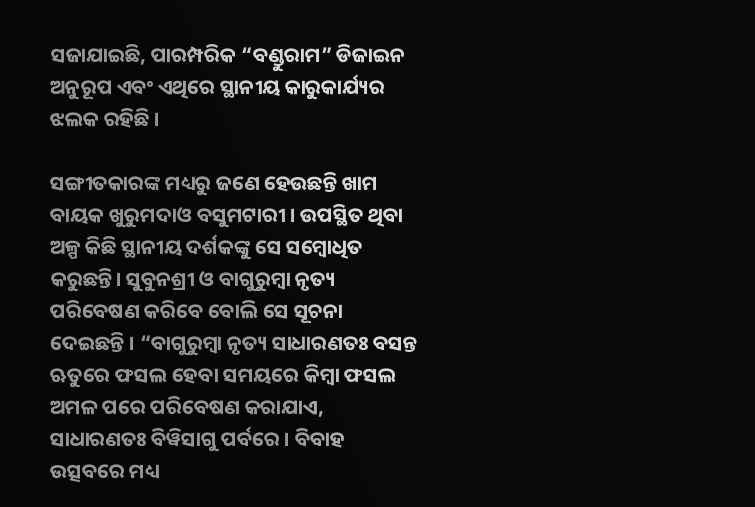ସଜାଯାଇଛି, ପାରମ୍ପରିକ “ବଣ୍ଡୁରାମ” ଡିଜାଇନ ଅନୁରୂପ ଏବଂ ଏଥିରେ ସ୍ଥାନୀୟ କାରୁକାର୍ଯ୍ୟର ଝଲକ ରହିଛି ।

ସଙ୍ଗୀତକାରଙ୍କ ମଧ୍ୟରୁ ଜଣେ ହେଉଛନ୍ତି ଖାମ ବାୟକ ଖୁରୁମଦାଓ ବସୁମଟାରୀ । ଉପସ୍ଥିତ ଥିବା ଅଳ୍ପ କିଛି ସ୍ଥାନୀୟ ଦର୍ଶକଙ୍କୁ ସେ ସମ୍ବୋଧିତ କରୁଛନ୍ତି। ସୁବୁନଶ୍ରୀ ଓ ବାଗୁରୁମ୍ବା ନୃତ୍ୟ ପରିବେଷଣ କରିବେ ବୋଲି ସେ ସୂଚନା ଦେଇଛନ୍ତି । “ବାଗୁରୁମ୍ବା ନୃତ୍ୟ ସାଧାରଣତଃ ବସନ୍ତ ଋତୁରେ ଫସଲ ହେବା ସମୟରେ କିମ୍ବା ଫସଲ ଅମଳ ପରେ ପରିବେଷଣ କରାଯାଏ, ସାଧାରଣତଃ ବିୱିସାଗୁ ପର୍ବରେ । ବିବାହ ଉତ୍ସବରେ ମଧ୍ୟ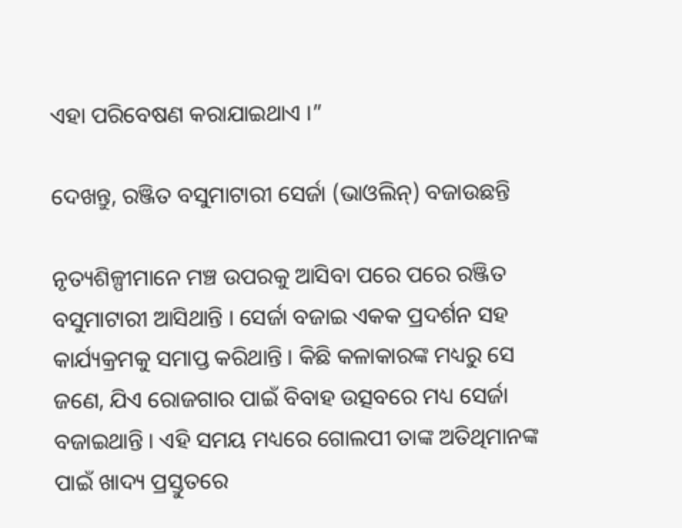ଏହା ପରିବେଷଣ କରାଯାଇଥାଏ ।”

ଦେଖନ୍ତୁ, ରଞ୍ଜିତ ବସୁମାଟାରୀ ସେର୍ଜା (ଭାଓଲିନ୍‌) ବଜାଉଛନ୍ତି

ନୃତ୍ୟଶିଳ୍ପୀମାନେ ମଞ୍ଚ ଉପରକୁ ଆସିବା ପରେ ପରେ ରଞ୍ଜିତ ବସୁମାଟାରୀ ଆସିଥାନ୍ତି । ସେର୍ଜା ବଜାଇ ଏକକ ପ୍ରଦର୍ଶନ ସହ କାର୍ଯ୍ୟକ୍ରମକୁ ସମାପ୍ତ କରିଥାନ୍ତି । କିଛି କଳାକାରଙ୍କ ମଧ୍ୟରୁ ସେ ଜଣେ, ଯିଏ ରୋଜଗାର ପାଇଁ ବିବାହ ଉତ୍ସବରେ ମଧ୍ୟ ସେର୍ଜା ବଜାଇଥାନ୍ତି । ଏହି ସମୟ ମଧ୍ୟରେ ଗୋଲପୀ ତାଙ୍କ ଅତିଥିମାନଙ୍କ ପାଇଁ ଖାଦ୍ୟ ପ୍ରସ୍ତୁତରେ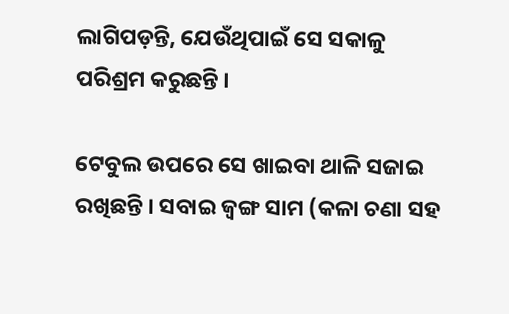ଲାଗିପଡ଼ନ୍ତି, ଯେଉଁଥିପାଇଁ ସେ ସକାଳୁ ପରିଶ୍ରମ କରୁଛନ୍ତି ।

ଟେବୁଲ ଉପରେ ସେ ଖାଇବା ଥାଳି ସଜାଇ ରଖିଛନ୍ତି । ସବାଇ ଜ୍ୱଙ୍ଗ ସାମ (କଳା ଚଣା ସହ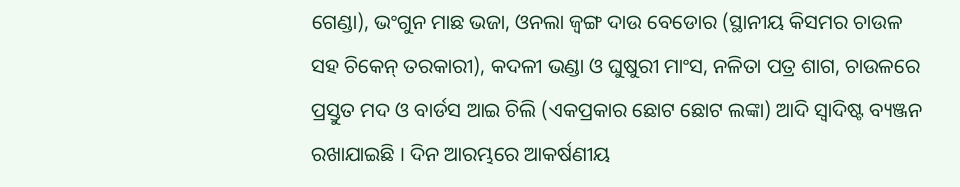ଗେଣ୍ଡା), ଭଂଗୁନ ମାଛ ଭଜା, ଓନଲା ଜ୍ୱଙ୍ଗ ଦାଉ ବେଡୋର (ସ୍ଥାନୀୟ କିସମର ଚାଉଳ ସହ ଚିକେନ୍ ତରକାରୀ), କଦଳୀ ଭଣ୍ଡା ଓ ଘୁଷୁରୀ ମାଂସ, ନଳିତା ପତ୍ର ଶାଗ, ଚାଉଳରେ ପ୍ରସ୍ତୁତ ମଦ ଓ ବାର୍ଡସ ଆଇ ଚିଲି (ଏକପ୍ରକାର ଛୋଟ ଛୋଟ ଲଙ୍କା) ଆଦି ସ୍ୱାଦିଷ୍ଟ ବ୍ୟଞ୍ଜନ ରଖାଯାଇଛି । ଦିନ ଆରମ୍ଭରେ ଆକର୍ଷଣୀୟ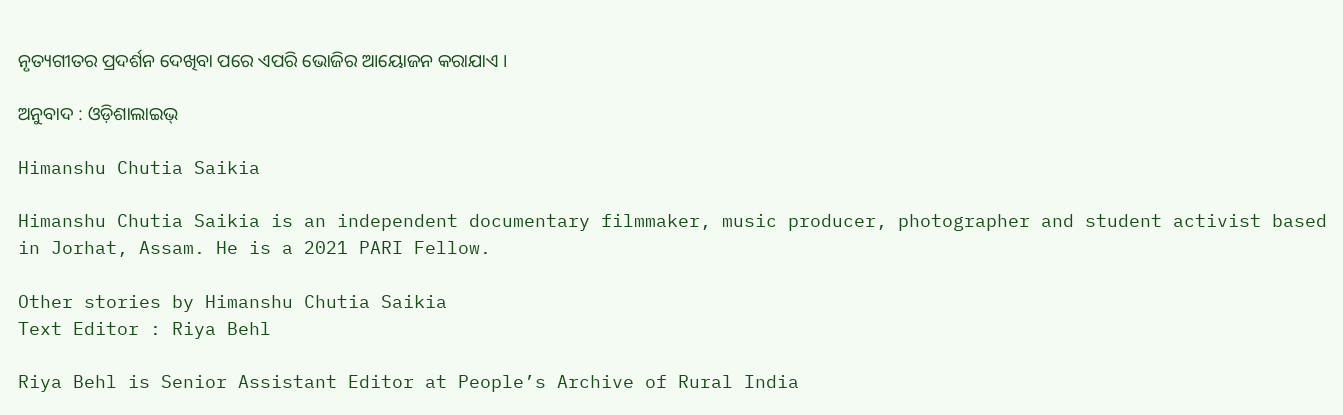ନୃତ୍ୟଗୀତର ପ୍ରଦର୍ଶନ ଦେଖିବା ପରେ ଏପରି ଭୋଜିର ଆୟୋଜନ କରାଯାଏ ।

ଅନୁବାଦ : ଓଡ଼ିଶାଲାଇଭ୍‍

Himanshu Chutia Saikia

Himanshu Chutia Saikia is an independent documentary filmmaker, music producer, photographer and student activist based in Jorhat, Assam. He is a 2021 PARI Fellow.

Other stories by Himanshu Chutia Saikia
Text Editor : Riya Behl

Riya Behl is Senior Assistant Editor at People’s Archive of Rural India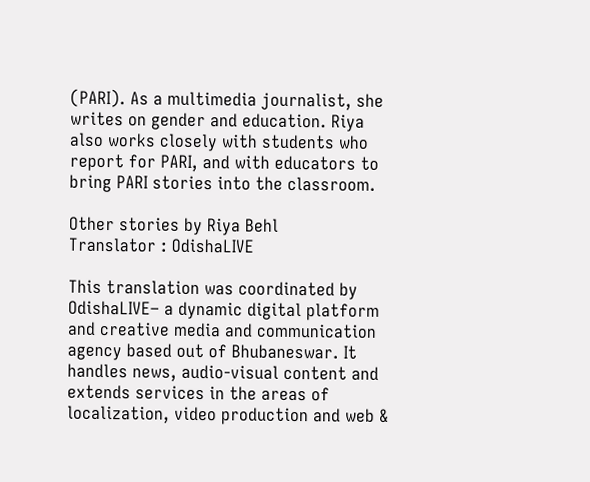(PARI). As a multimedia journalist, she writes on gender and education. Riya also works closely with students who report for PARI, and with educators to bring PARI stories into the classroom.

Other stories by Riya Behl
Translator : OdishaLIVE

This translation was coordinated by OdishaLIVE– a dynamic digital platform and creative media and communication agency based out of Bhubaneswar. It handles news, audio-visual content and extends services in the areas of localization, video production and web &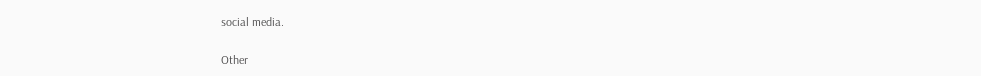social media.

Other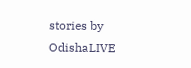stories by OdishaLIVE